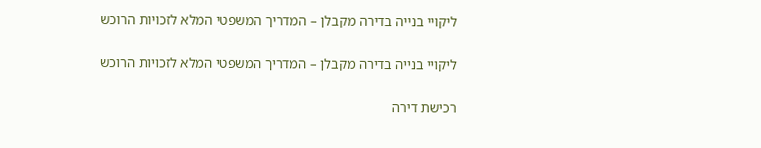ליקויי בנייה בדירה מקבלן – המדריך המשפטי המלא לזכויות הרוכש

ליקויי בנייה בדירה מקבלן – המדריך המשפטי המלא לזכויות הרוכש

רכישת דירה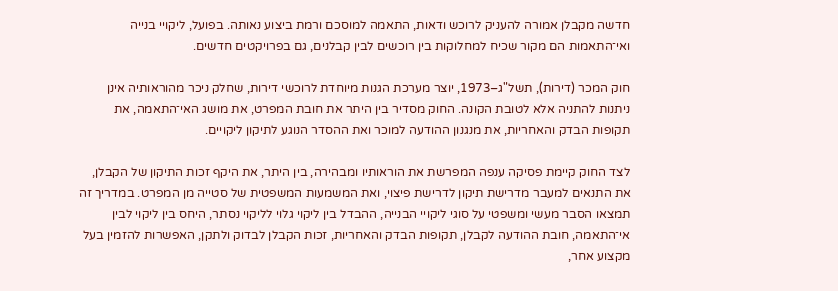חדשה מקבלן אמורה להעניק לרוכש ודאות, התאמה למוסכם ורמת ביצוע נאותה. בפועל, ליקויי בנייה ואי־התאמות הם מקור שכיח למחלוקות בין רוכשים לבין קבלנים, גם בפרויקטים חדשים.

חוק המכר (דירות), תשל"ג–1973, יוצר מערכת הגנות מיוחדת לרוכשי דירות, שחלק ניכר מהוראותיה אינן ניתנות להתניה אלא לטובת הקונה. החוק מסדיר בין היתר את חובת המפרט, את מושג האי־התאמה, את תקופות הבדק והאחריות, את מנגנון ההודעה למוכר ואת ההסדר הנוגע לתיקון ליקויים.

לצד החוק קיימת פסיקה ענפה המפרשת את הוראותיו ומבהירה, בין היתר, את היקף זכות התיקון של הקבלן, את התנאים למעבר מדרישת תיקון לדרישת פיצוי, ואת המשמעות המשפטית של סטייה מן המפרט. במדריך זה תמצאו הסבר מעשי ומשפטי על סוגי ליקויי הבנייה, ההבדל בין ליקוי גלוי לליקוי נסתר, היחס בין ליקוי לבין אי־התאמה, חובת ההודעה לקבלן, תקופות הבדק והאחריות, זכות הקבלן לבדוק ולתקן, האפשרות להזמין בעל מקצוע אחר,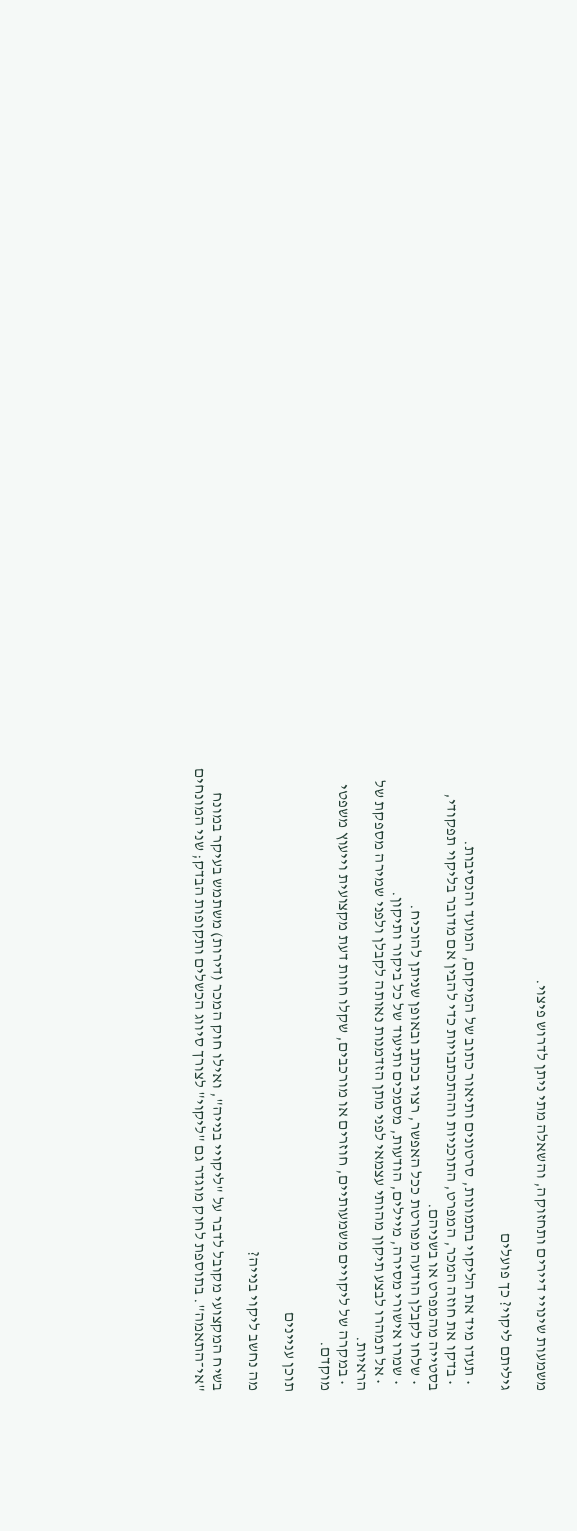משמעות שינויי דיירים ותחזוקה, והשאלה מתי ניתן לדרוש פיצוי.

גיליתם ליקוי? כך פועלים

  • תעדו מיד את הליקוי בתמונות, סרטונים ותיאור כתוב של המיקום, המועד והנסיבות.
  • בדקו את חוזה המכר, המפרט, התוכניות וההתכתבויות כדי להבין אם מדובר בליקוי תפקודי, בסטייה מהמפרט או בשניהם.
  • שלחו לקבלן הודעה מפורטת ככל האפשר, רצוי בכתב ובאופן שניתן להוכיח.
  • שמרו אישורי מסירה, מיילים, הודעות, מסמכים ותיעוד של כל ביקור ותיקון.
  • אל תמהרו לבצע תיקון מהותי עצמאי לפני מתן הזדמנות נאותה לקבלן ולפני שמירה מספקת של הראיות.
  • במקרה של ליקויים משמעותיים, חוזרים או מורכבים, שקלו חוות דעת מקצועית וייעוץ משפטי מוקדם.

תוכן עניינים

מה נחשב ליקוי בנייה?

בשיח המקצועי מקובל לדבר על "ליקויי בנייה", ואילו חוק המכר (דירות) משתמש בעיקר במונח "אי־התאמה". בתוספת לחוק מוגדר גם "ליקוי" לצורך סיווג הכשלים ותקופות הבדק; שני המונחים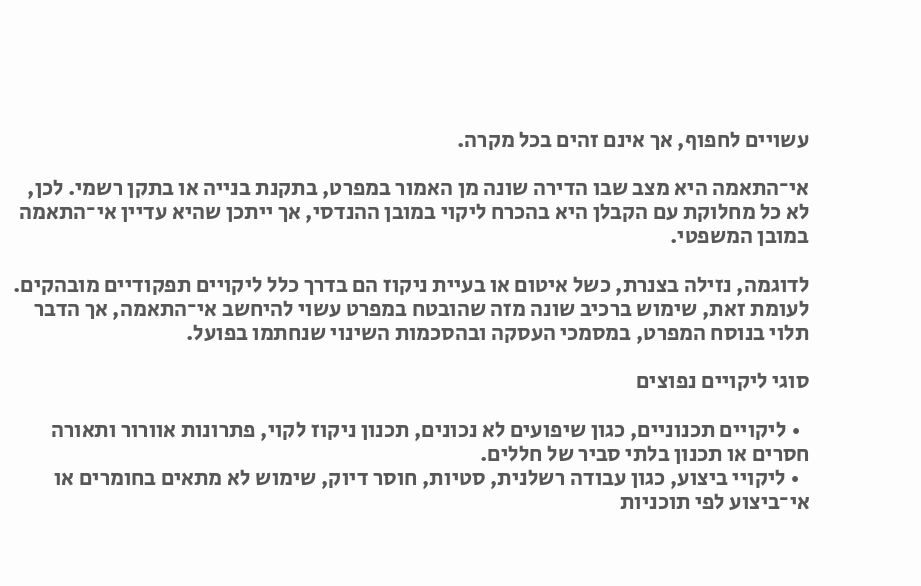עשויים לחפוף, אך אינם זהים בכל מקרה.

אי־התאמה היא מצב שבו הדירה שונה מן האמור במפרט, בתקנת בנייה או בתקן רשמי. לכן, לא כל מחלוקת עם הקבלן היא בהכרח ליקוי במובן ההנדסי, אך ייתכן שהיא עדיין אי־התאמה במובן המשפטי.

לדוגמה, נזילה בצנרת, כשל איטום או בעיית ניקוז הם בדרך כלל ליקויים תפקודיים מובהקים. לעומת זאת, שימוש ברכיב שונה מזה שהובטח במפרט עשוי להיחשב אי־התאמה, אך הדבר תלוי בנוסח המפרט, במסמכי העסקה ובהסכמות השינוי שנחתמו בפועל.

סוגי ליקויים נפוצים

  • ליקויים תכנוניים, כגון שיפועים לא נכונים, תכנון ניקוז לקוי, פתרונות אוורור ותאורה חסרים או תכנון בלתי סביר של חללים.
  • ליקויי ביצוע, כגון עבודה רשלנית, סטיות, חוסר דיוק, שימוש לא מתאים בחומרים או אי־ביצוע לפי תוכניות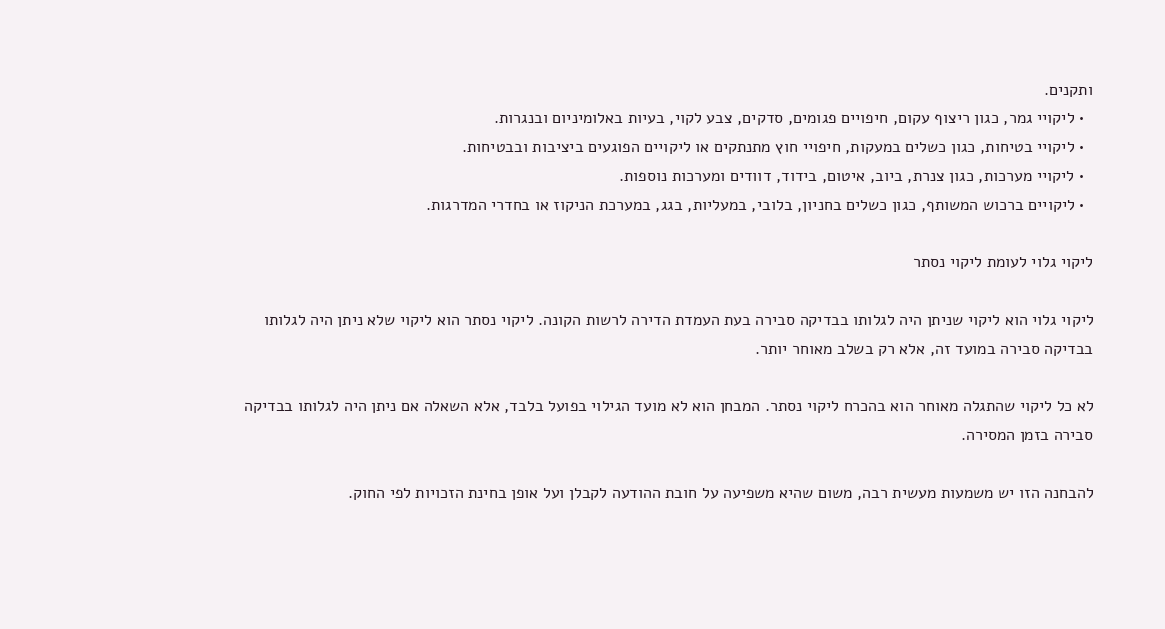ותקנים.
  • ליקויי גמר, כגון ריצוף עקום, חיפויים פגומים, סדקים, צבע לקוי, בעיות באלומיניום ובנגרות.
  • ליקויי בטיחות, כגון כשלים במעקות, חיפויי חוץ מתנתקים או ליקויים הפוגעים ביציבות ובבטיחות.
  • ליקויי מערכות, כגון צנרת, ביוב, איטום, בידוד, דוודים ומערכות נוספות.
  • ליקויים ברכוש המשותף, כגון כשלים בחניון, בלובי, במעליות, בגג, במערכת הניקוז או בחדרי המדרגות.

ליקוי גלוי לעומת ליקוי נסתר

ליקוי גלוי הוא ליקוי שניתן היה לגלותו בבדיקה סבירה בעת העמדת הדירה לרשות הקונה. ליקוי נסתר הוא ליקוי שלא ניתן היה לגלותו בבדיקה סבירה במועד זה, אלא רק בשלב מאוחר יותר.

לא כל ליקוי שהתגלה מאוחר הוא בהכרח ליקוי נסתר. המבחן הוא לא מועד הגילוי בפועל בלבד, אלא השאלה אם ניתן היה לגלותו בבדיקה סבירה בזמן המסירה.

להבחנה הזו יש משמעות מעשית רבה, משום שהיא משפיעה על חובת ההודעה לקבלן ועל אופן בחינת הזכויות לפי החוק.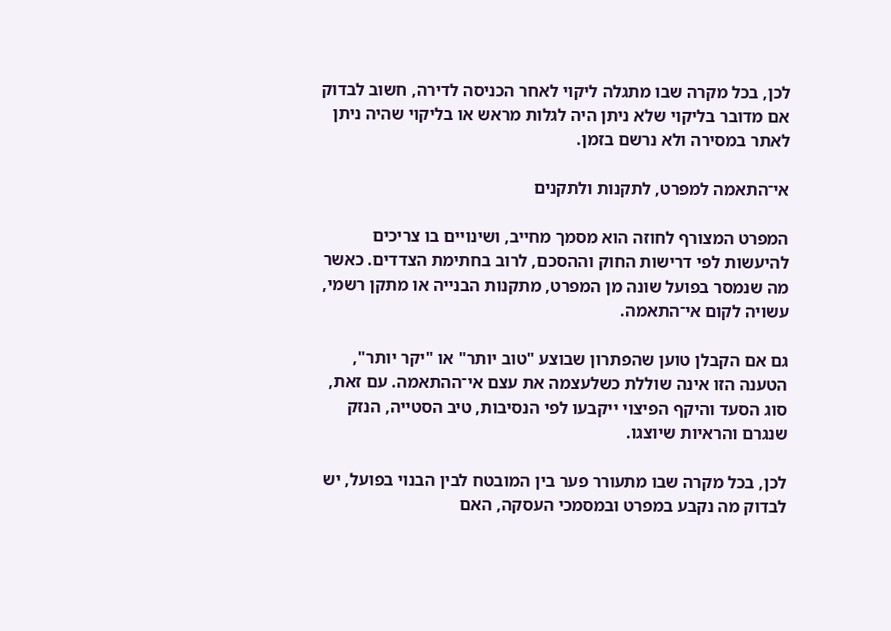לכן, בכל מקרה שבו מתגלה ליקוי לאחר הכניסה לדירה, חשוב לבדוק אם מדובר בליקוי שלא ניתן היה לגלות מראש או בליקוי שהיה ניתן לאתר במסירה ולא נרשם בזמן.

אי־התאמה למפרט, לתקנות ולתקנים

המפרט המצורף לחוזה הוא מסמך מחייב, ושינויים בו צריכים להיעשות לפי דרישות החוק וההסכם, לרוב בחתימת הצדדים. כאשר מה שנמסר בפועל שונה מן המפרט, מתקנות הבנייה או מתקן רשמי, עשויה לקום אי־התאמה.

גם אם הקבלן טוען שהפתרון שבוצע "טוב יותר" או "יקר יותר", הטענה הזו אינה שוללת כשלעצמה את עצם אי־ההתאמה. עם זאת, סוג הסעד והיקף הפיצוי ייקבעו לפי הנסיבות, טיב הסטייה, הנזק שנגרם והראיות שיוצגו.

לכן, בכל מקרה שבו מתעורר פער בין המובטח לבין הבנוי בפועל, יש לבדוק מה נקבע במפרט ובמסמכי העסקה, האם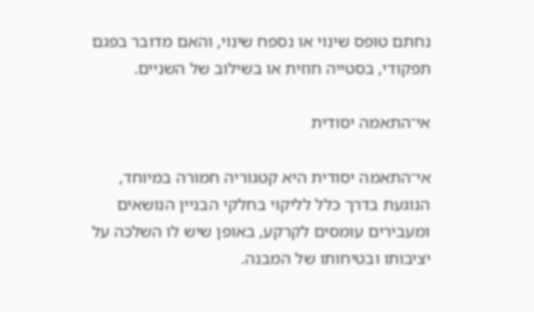נחתם טופס שינוי או נספח שינוי, והאם מדובר בפגם תפקודי, בסטייה חוזית או בשילוב של השניים.

אי־התאמה יסודית

אי־התאמה יסודית היא קטגוריה חמורה במיוחד, הנוגעת בדרך כלל לליקוי בחלקי הבניין הנושאים ומעבירים עומסים לקרקע, באופן שיש לו השלכה על יציבותו ובטיחותו של המבנה.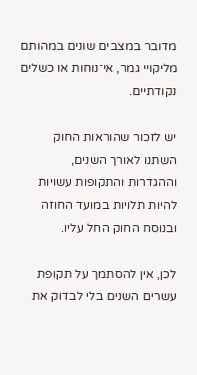מדובר במצבים שונים במהותם מליקויי גמר, אי־נוחות או כשלים נקודתיים.

יש לזכור שהוראות החוק השתנו לאורך השנים, וההגדרות והתקופות עשויות להיות תלויות במועד החוזה ובנוסח החוק החל עליו.

לכן, אין להסתמך על תקופת עשרים השנים בלי לבדוק את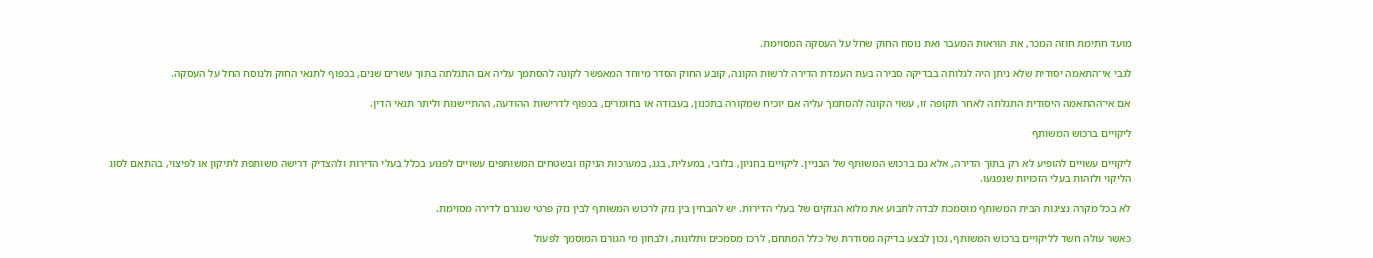מועד חתימת חוזה המכר, את הוראות המעבר ואת נוסח החוק שחל על העסקה המסוימת.

לגבי אי־התאמה יסודית שלא ניתן היה לגלותה בבדיקה סבירה בעת העמדת הדירה לרשות הקונה, קובע החוק הסדר מיוחד המאפשר לקונה להסתמך עליה אם התגלתה בתוך עשרים שנים, בכפוף לתנאי החוק ולנוסח החל על העסקה.

אם אי־ההתאמה היסודית התגלתה לאחר תקופה זו, עשוי הקונה להסתמך עליה אם יוכיח שמקורה בתכנון, בעבודה או בחומרים, בכפוף לדרישות ההודעה, ההתיישנות וליתר תנאי הדין.

ליקויים ברכוש המשותף

ליקויים עשויים להופיע לא רק בתוך הדירה, אלא גם ברכוש המשותף של הבניין. ליקויים בחניון, בלובי, במעלית, בגג, במערכות הניקוז ובשטחים המשותפים עשויים לפגוע בכלל בעלי הדירות ולהצדיק דרישה משותפת לתיקון או לפיצוי, בהתאם לסוג הליקוי ולזהות בעלי הזכויות שנפגעו.

לא בכל מקרה נציגות הבית המשותף מוסמכת לבדה לתבוע את מלוא הנזקים של בעלי הדירות. יש להבחין בין נזק לרכוש המשותף לבין נזק פרטי שנגרם לדירה מסוימת.

כאשר עולה חשד לליקויים ברכוש המשותף, נכון לבצע בדיקה מסודרת של כלל המתחם, לרכז מסמכים ותלונות, ולבחון מי הגורם המוסמך לפעול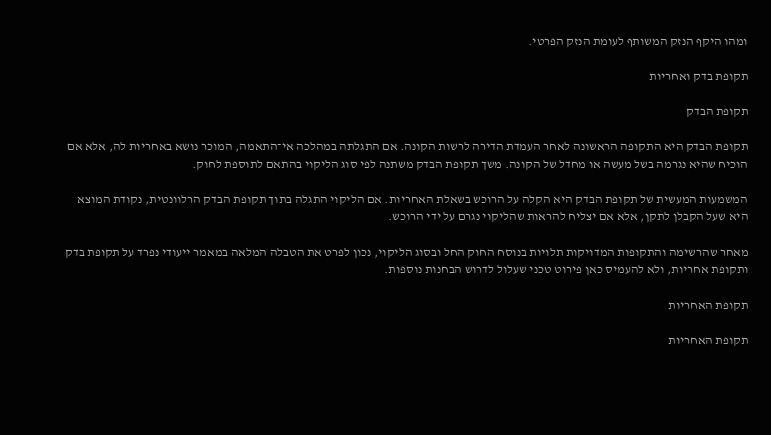ומהו היקף הנזק המשותף לעומת הנזק הפרטי.

תקופת בדק ואחריות

תקופת הבדק

תקופת הבדק היא התקופה הראשונה לאחר העמדת הדירה לרשות הקונה. אם התגלתה במהלכה אי־התאמה, המוכר נושא באחריות לה, אלא אם הוכיח שהיא נגרמה בשל מעשה או מחדל של הקונה. משך תקופת הבדק משתנה לפי סוג הליקוי בהתאם לתוספת לחוק.

המשמעות המעשית של תקופת הבדק היא הקלה על הרוכש בשאלת האחריות. אם הליקוי התגלה בתוך תקופת הבדק הרלוונטית, נקודת המוצא היא שעל הקבלן לתקן, אלא אם יצליח להראות שהליקוי נגרם על ידי הרוכש.

מאחר שהרשימה והתקופות המדויקות תלויות בנוסח החוק החל ובסוג הליקוי, נכון לפרט את הטבלה המלאה במאמר ייעודי נפרד על תקופת בדק ותקופת אחריות, ולא להעמיס כאן פירוט טכני שעלול לדרוש הבחנות נוספות.

תקופת האחריות

תקופת האחריות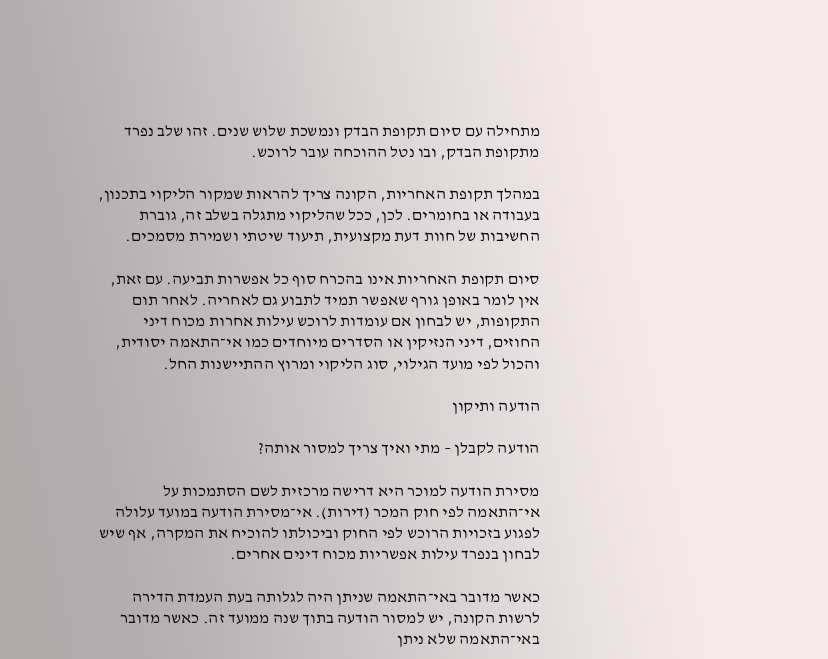מתחילה עם סיום תקופת הבדק ונמשכת שלוש שנים. זהו שלב נפרד מתקופת הבדק, ובו נטל ההוכחה עובר לרוכש.

במהלך תקופת האחריות, הקונה צריך להראות שמקור הליקוי בתכנון, בעבודה או בחומרים. לכן, ככל שהליקוי מתגלה בשלב זה, גוברת החשיבות של חוות דעת מקצועית, תיעוד שיטתי ושמירת מסמכים.

סיום תקופת האחריות אינו בהכרח סוף כל אפשרות תביעה. עם זאת, אין לומר באופן גורף שאפשר תמיד לתבוע גם לאחריה. לאחר תום התקופות, יש לבחון אם עומדות לרוכש עילות אחרות מכוח דיני החוזים, דיני הנזיקין או הסדרים מיוחדים כמו אי־התאמה יסודית, והכול לפי מועד הגילוי, סוג הליקוי ומרוץ ההתיישנות החל.

הודעה ותיקון

הודעה לקבלן – מתי ואיך צריך למסור אותה?

מסירת הודעה למוכר היא דרישה מרכזית לשם הסתמכות על אי־התאמה לפי חוק המכר (דירות). אי־מסירת הודעה במועד עלולה לפגוע בזכויות הרוכש לפי החוק וביכולתו להוכיח את המקרה, אף שיש לבחון בנפרד עילות אפשריות מכוח דינים אחרים.

כאשר מדובר באי־התאמה שניתן היה לגלותה בעת העמדת הדירה לרשות הקונה, יש למסור הודעה בתוך שנה ממועד זה. כאשר מדובר באי־התאמה שלא ניתן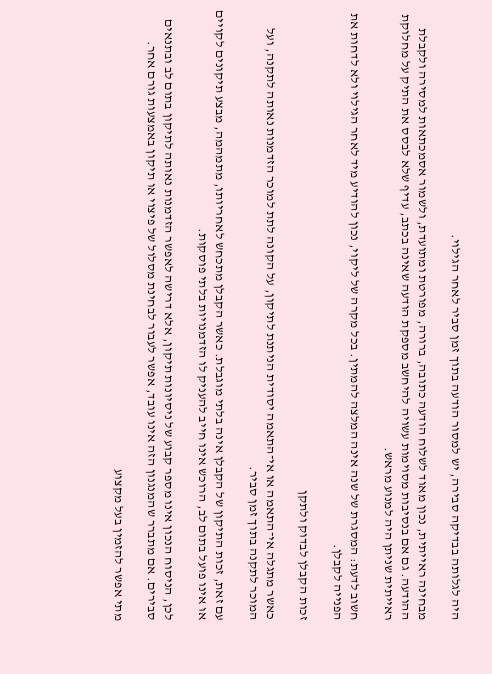היה לגלותה בבדיקה סבירה, יש למסור הודעה בתוך זמן סביר לאחר הגילוי.

מבחינה ראייתית, נכון מאוד לשלוח הודעה כתובה, ברורה, מפורטת ומתועדת, ולשמור אסמכתאות למסירה ולקבלת ההודעה. גם אם בנסיבות מסוימות עשויה להיחשב מספקת הודעה שאינה בכתב, עדיף שלא לבסס את התיק על מחלוקת ראייתית שניתן היה למנוע מראש.

חשוב לדעת: המסגרת של שנה אינה המלצה להמתין. בכל מקרה של ליקוי, נכון להודיע מיד לאחר הגילוי ולא לדחות את הפנייה לקבלן.

זכות הקבלן לבדוק ולתקן

כאשר מתגלה אי־התאמה או אי־התאמה יסודית הניתנת לתיקון, על הקונה לתת למוכר הזדמנות נאותה לתקנה, ועל המוכר לתקנה בתוך זמן סביר.

עם זאת, זכות התיקון של הקבלן אינה בלתי מוגבלת. כאשר הקבלן מתכחש לאחריותו, מתמהמה, מבצע תיקונים לקויים או אינו פועל בתום לב, הרוכש אינו חייב להעניק לו הזדמנויות בלתי פוסקות.

לכן, הניסוח הנכון אינו מספר קבוע של ניסיונות תיקון, אלא דרישה לאפשר הזדמנות נאותה לתיקון בתום לב ובתנאים סבירים. אם מתברר שהמנגנון הזה אינו עובד, אפשר לעבור לבחינת מסלול של פיצוי או תיקון באמצעות גורם אחר.

מתי אפשר להזמין בעל מקצוע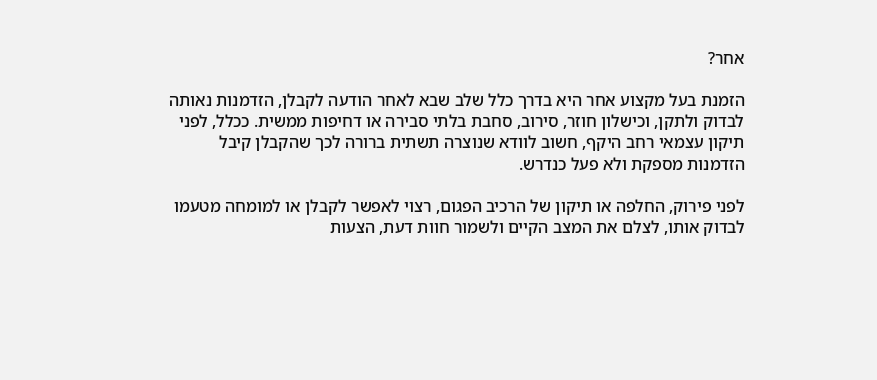אחר?

הזמנת בעל מקצוע אחר היא בדרך כלל שלב שבא לאחר הודעה לקבלן, הזדמנות נאותה לבדוק ולתקן, וכישלון חוזר, סירוב, סחבת בלתי סבירה או דחיפות ממשית. ככלל, לפני תיקון עצמאי רחב היקף, חשוב לוודא שנוצרה תשתית ברורה לכך שהקבלן קיבל הזדמנות מספקת ולא פעל כנדרש.

לפני פירוק, החלפה או תיקון של הרכיב הפגום, רצוי לאפשר לקבלן או למומחה מטעמו לבדוק אותו, לצלם את המצב הקיים ולשמור חוות דעת, הצעות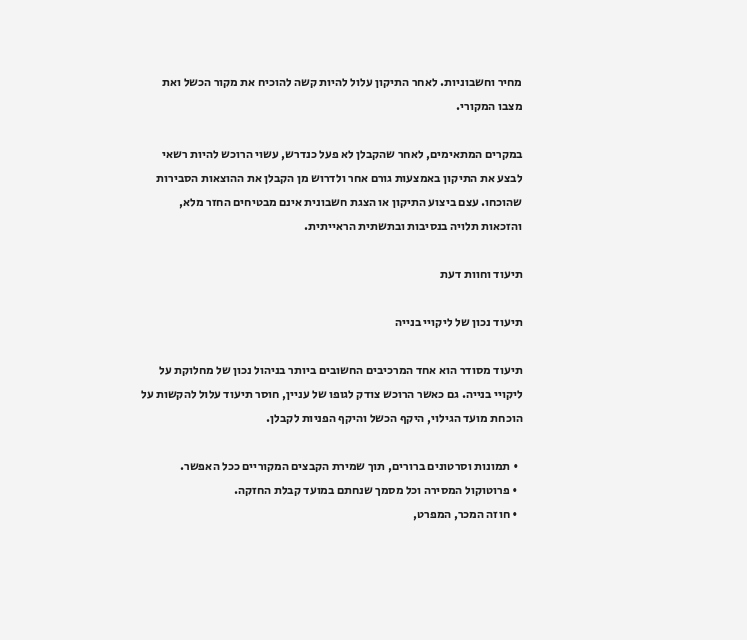מחיר וחשבוניות. לאחר התיקון עלול להיות קשה להוכיח את מקור הכשל ואת מצבו המקורי.

במקרים המתאימים, לאחר שהקבלן לא פעל כנדרש, עשוי הרוכש להיות רשאי לבצע את התיקון באמצעות גורם אחר ולדרוש מן הקבלן את ההוצאות הסבירות שהוכחו. עצם ביצוע התיקון או הצגת חשבונית אינם מבטיחים החזר מלא, והזכאות תלויה בנסיבות ובתשתית הראייתית.

תיעוד וחוות דעת

תיעוד נכון של ליקויי בנייה

תיעוד מסודר הוא אחד המרכיבים החשובים ביותר בניהול נכון של מחלוקת על ליקויי בנייה. גם כאשר הרוכש צודק לגופו של עניין, חוסר תיעוד עלול להקשות על הוכחת מועד הגילוי, היקף הכשל והיקף הפניות לקבלן.

  • תמונות וסרטונים ברורים, תוך שמירת הקבצים המקוריים ככל האפשר.
  • פרוטוקול המסירה וכל מסמך שנחתם במועד קבלת החזקה.
  • חוזה המכר, המפרט,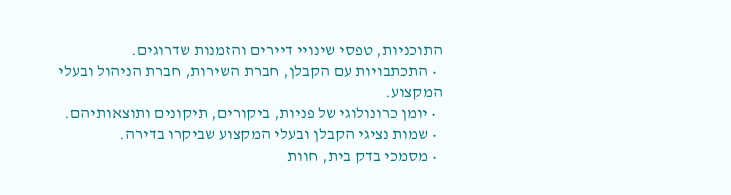התוכניות, טפסי שינויי דיירים והזמנות שדרוגים.
  • התכתבויות עם הקבלן, חברת השירות, חברת הניהול ובעלי המקצוע.
  • יומן כרונולוגי של פניות, ביקורים, תיקונים ותוצאותיהם.
  • שמות נציגי הקבלן ובעלי המקצוע שביקרו בדירה.
  • מסמכי בדק בית, חוות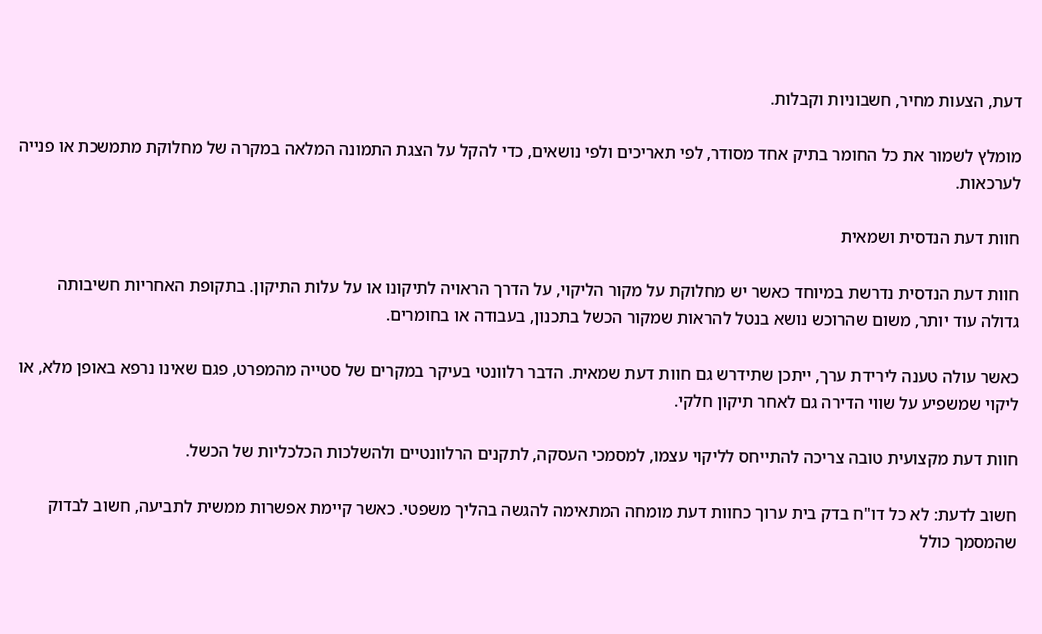דעת, הצעות מחיר, חשבוניות וקבלות.

מומלץ לשמור את כל החומר בתיק אחד מסודר, לפי תאריכים ולפי נושאים, כדי להקל על הצגת התמונה המלאה במקרה של מחלוקת מתמשכת או פנייה לערכאות.

חוות דעת הנדסית ושמאית

חוות דעת הנדסית נדרשת במיוחד כאשר יש מחלוקת על מקור הליקוי, על הדרך הראויה לתיקונו או על עלות התיקון. בתקופת האחריות חשיבותה גדולה עוד יותר, משום שהרוכש נושא בנטל להראות שמקור הכשל בתכנון, בעבודה או בחומרים.

כאשר עולה טענה לירידת ערך, ייתכן שתידרש גם חוות דעת שמאית. הדבר רלוונטי בעיקר במקרים של סטייה מהמפרט, פגם שאינו נרפא באופן מלא, או ליקוי שמשפיע על שווי הדירה גם לאחר תיקון חלקי.

חוות דעת מקצועית טובה צריכה להתייחס לליקוי עצמו, למסמכי העסקה, לתקנים הרלוונטיים ולהשלכות הכלכליות של הכשל.

חשוב לדעת: לא כל דו"ח בדק בית ערוך כחוות דעת מומחה המתאימה להגשה בהליך משפטי. כאשר קיימת אפשרות ממשית לתביעה, חשוב לבדוק שהמסמך כולל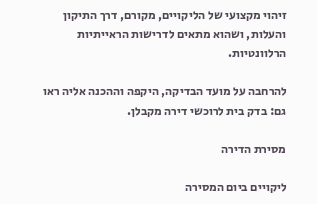זיהוי מקצועי של הליקויים, מקורם, דרך התיקון והעלות, ושהוא מתאים לדרישות הראייתיות הרלוונטיות.

להרחבה על מועד הבדיקה, היקפה וההכנה אליה ראו גם: בדק בית לרוכשי דירה מקבלן.

מסירת הדירה

ליקויים ביום המסירה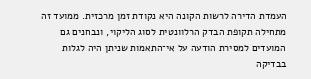העמדת הדירה לרשות הקונה היא נקודת זמן מרכזית. ממועד זה מתחילה תקופת הבדק הרלוונטית לסוג הליקוי, ונבחנים גם המועדים למסירת הודעה על אי־התאמות שניתן היה לגלות בבדיקה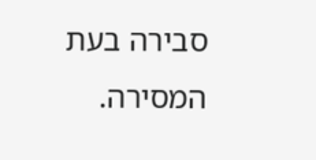סבירה בעת המסירה.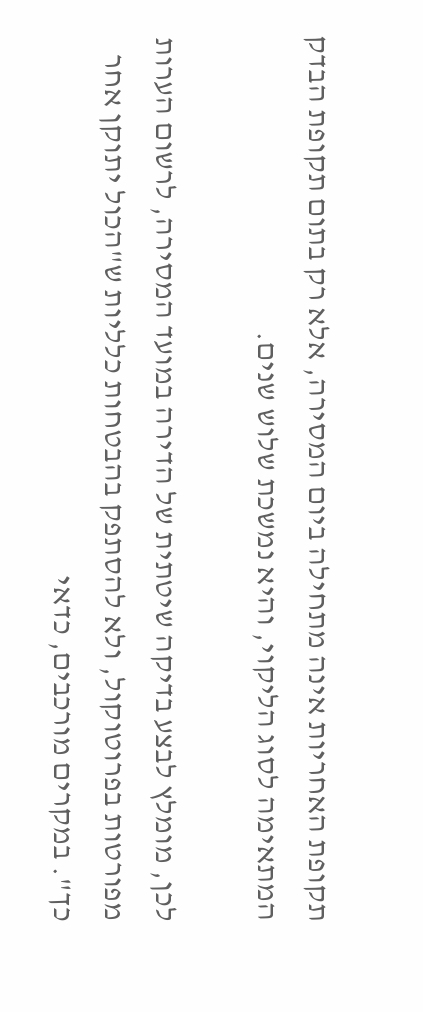תקופת האחריות אינה מתחילה ביום המסירה, אלא רק בתום תקופת הבדק המתאימה לסוג הליקוי, והיא נמשכת שלוש שנים.

לכן, מומלץ לבצע בדיקה שיטתית של הדירה במועד המסירה, לרשום הערות מפורטות בפרוטוקול, ולא להסתפק בהבטחות כלליות ש"הכול יתוקן אחר כך". במקרים מורכבים, כדאי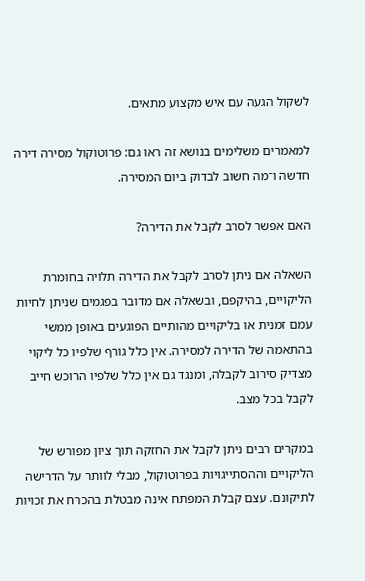לשקול הגעה עם איש מקצוע מתאים.

למאמרים משלימים בנושא זה ראו גם: פרוטוקול מסירה דירה חדשה ו־מה חשוב לבדוק ביום המסירה.

האם אפשר לסרב לקבל את הדירה?

השאלה אם ניתן לסרב לקבל את הדירה תלויה בחומרת הליקויים, בהיקפם, ובשאלה אם מדובר בפגמים שניתן לחיות עמם זמנית או בליקויים מהותיים הפוגעים באופן ממשי בהתאמה של הדירה למסירה. אין כלל גורף שלפיו כל ליקוי מצדיק סירוב לקבלה, ומנגד גם אין כלל שלפיו הרוכש חייב לקבל בכל מצב.

במקרים רבים ניתן לקבל את החזקה תוך ציון מפורש של הליקויים וההסתייגויות בפרוטוקול, מבלי לוותר על הדרישה לתיקונם. עצם קבלת המפתח אינה מבטלת בהכרח את זכויות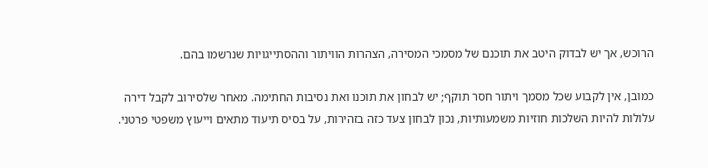הרוכש, אך יש לבדוק היטב את תוכנם של מסמכי המסירה, הצהרות הוויתור וההסתייגויות שנרשמו בהם.

כמובן, אין לקבוע שכל מסמך ויתור חסר תוקף; יש לבחון את תוכנו ואת נסיבות החתימה. מאחר שלסירוב לקבל דירה עלולות להיות השלכות חוזיות משמעותיות, נכון לבחון צעד כזה בזהירות, על בסיס תיעוד מתאים וייעוץ משפטי פרטני.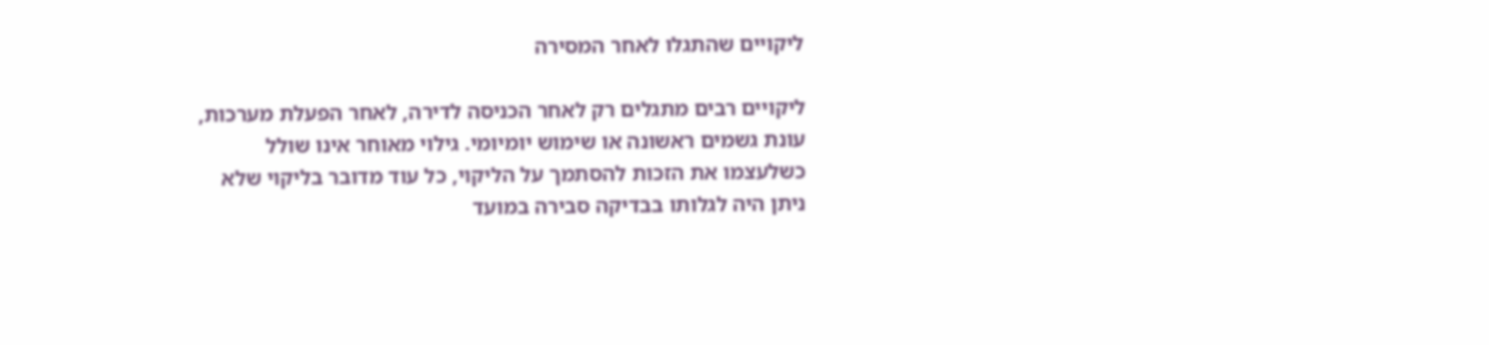ליקויים שהתגלו לאחר המסירה

ליקויים רבים מתגלים רק לאחר הכניסה לדירה, לאחר הפעלת מערכות, עונת גשמים ראשונה או שימוש יומיומי. גילוי מאוחר אינו שולל כשלעצמו את הזכות להסתמך על הליקוי, כל עוד מדובר בליקוי שלא ניתן היה לגלותו בבדיקה סבירה במועד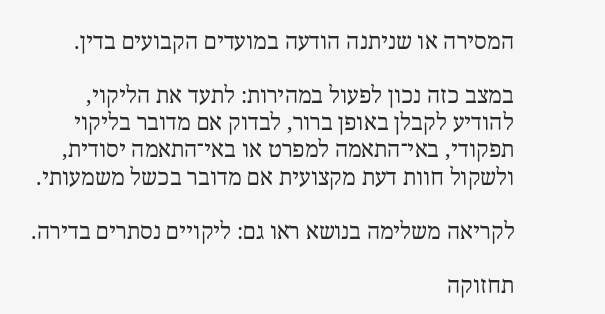המסירה או שניתנה הודעה במועדים הקבועים בדין.

במצב כזה נכון לפעול במהירות: לתעד את הליקוי, להודיע לקבלן באופן ברור, לבדוק אם מדובר בליקוי תפקודי, באי־התאמה למפרט או באי־התאמה יסודית, ולשקול חוות דעת מקצועית אם מדובר בכשל משמעותי.

לקריאה משלימה בנושא ראו גם: ליקויים נסתרים בדירה.

תחזוקה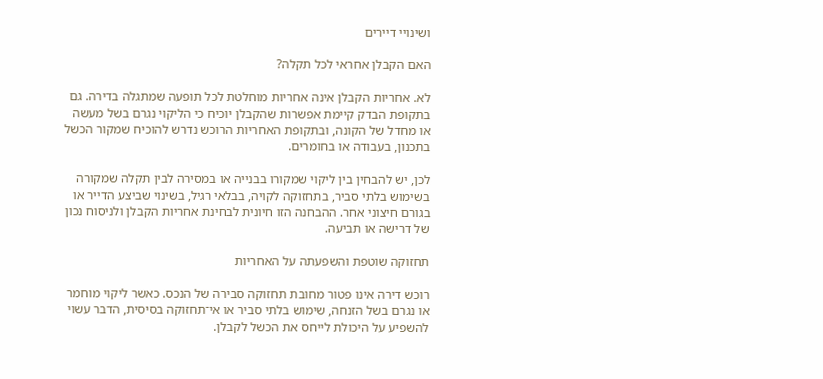ושינויי דיירים

האם הקבלן אחראי לכל תקלה?

לא. אחריות הקבלן אינה אחריות מוחלטת לכל תופעה שמתגלה בדירה. גם בתקופת הבדק קיימת אפשרות שהקבלן יוכיח כי הליקוי נגרם בשל מעשה או מחדל של הקונה, ובתקופת האחריות הרוכש נדרש להוכיח שמקור הכשל בתכנון, בעבודה או בחומרים.

לכן, יש להבחין בין ליקוי שמקורו בבנייה או במסירה לבין תקלה שמקורה בשימוש בלתי סביר, בתחזוקה לקויה, בבלאי רגיל, בשינוי שביצע הדייר או בגורם חיצוני אחר. ההבחנה הזו חיונית לבחינת אחריות הקבלן ולניסוח נכון של דרישה או תביעה.

תחזוקה שוטפת והשפעתה על האחריות

רוכש דירה אינו פטור מחובת תחזוקה סבירה של הנכס. כאשר ליקוי מוחמר או נגרם בשל הזנחה, שימוש בלתי סביר או אי־תחזוקה בסיסית, הדבר עשוי להשפיע על היכולת לייחס את הכשל לקבלן.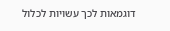דוגמאות לכך עשויות לכלול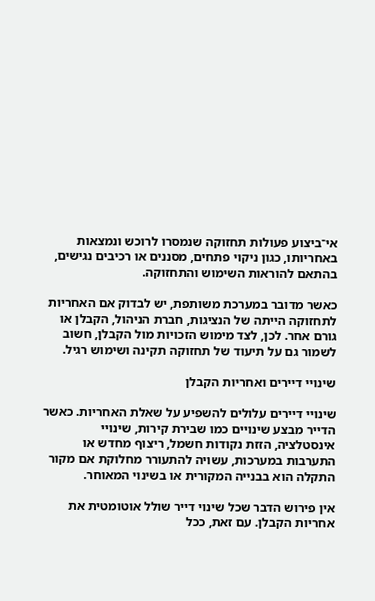אי־ביצוע פעולות תחזוקה שנמסרו לרוכש ונמצאות באחריותו, כגון ניקוי פתחים, מסננים או רכיבים נגישים, בהתאם להוראות השימוש והתחזוקה.

כאשר מדובר במערכת משותפת, יש לבדוק אם האחריות לתחזוקה הייתה של הנציגות, חברת הניהול, הקבלן או גורם אחר. לכן, לצד מימוש הזכויות מול הקבלן, חשוב לשמור גם על תיעוד של תחזוקה תקינה ושימוש רגיל.

שינויי דיירים ואחריות הקבלן

שינויי דיירים עלולים להשפיע על שאלת האחריות. כאשר הדייר מבצע שינויים כמו שבירת קירות, שינויי אינסטלציה, הזזת נקודות חשמל, ריצוף מחדש או התערבות במערכות, עשויה להתעורר מחלוקת אם מקור התקלה הוא בבנייה המקורית או בשינוי המאוחר.

אין פירוש הדבר שכל שינוי דייר שולל אוטומטית את אחריות הקבלן. עם זאת, ככל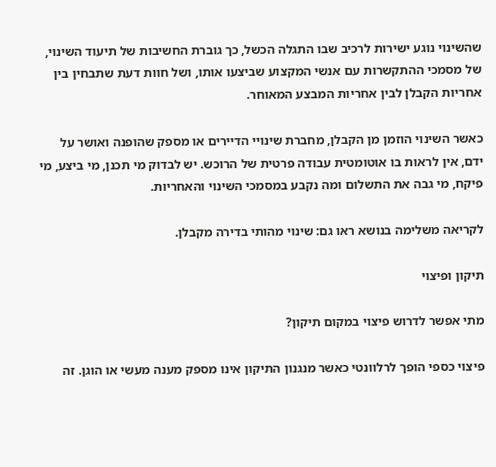שהשינוי נוגע ישירות לרכיב שבו התגלה הכשל, כך גוברת החשיבות של תיעוד השינוי, של מסמכי ההתקשרות עם אנשי המקצוע שביצעו אותו, ושל חוות דעת שתבחין בין אחריות הקבלן לבין אחריות המבצע המאוחר.

כאשר השינוי הוזמן מן הקבלן, מחברת שינויי הדיירים או מספק שהופנה ואושר על ידם, אין לראות בו אוטומטית עבודה פרטית של הרוכש. יש לבדוק מי תכנן, מי ביצע, מי פיקח, מי גבה את התשלום ומה נקבע במסמכי השינוי והאחריות.

לקריאה משלימה בנושא ראו גם: שינוי מהותי בדירה מקבלן.

תיקון ופיצוי

מתי אפשר לדרוש פיצוי במקום תיקון?

פיצוי כספי הופך לרלוונטי כאשר מנגנון התיקון אינו מספק מענה מעשי או הוגן. זה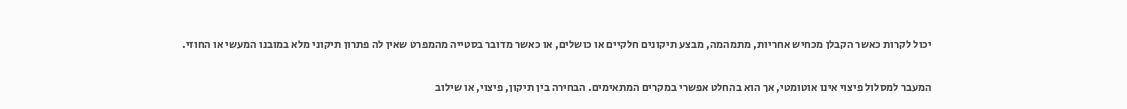יכול לקרות כאשר הקבלן מכחיש אחריות, מתמהמה, מבצע תיקונים חלקיים או כושלים, או כאשר מדובר בסטייה מהמפרט שאין לה פתרון תיקוני מלא במובנו המעשי או החוזי.

המעבר למסלול פיצוי אינו אוטומטי, אך הוא בהחלט אפשרי במקרים המתאימים. הבחירה בין תיקון, פיצוי, או שילוב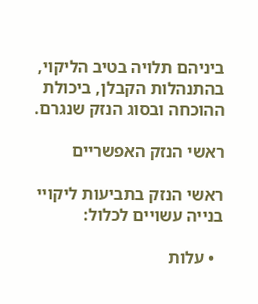ביניהם תלויה בטיב הליקוי, בהתנהלות הקבלן, ביכולת ההוכחה ובסוג הנזק שנגרם.

ראשי הנזק האפשריים

ראשי הנזק בתביעות ליקויי בנייה עשויים לכלול:

  • עלות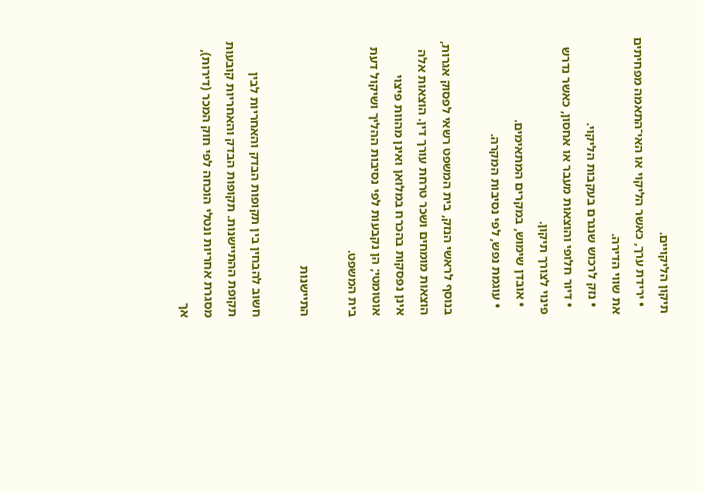תיקון הליקויים.
  • ירידת ערך, כאשר הליקוי או האי־התאמה מפחיתים את שווי הדירה.
  • נזק לרכוש שנגרם בעקבות הליקוי.
  • דיור חלופי והוצאות מעבר או אחסון, כאשר נדרש פינוי לצורך תיקון.
  • אובדן שימוש, במקרים המתאימים.
  • עוגמת נפש, לפי נסיבות המקרה.

בנוסף לראשי הנזק, בית המשפט רשאי לפסוק אגרות, הוצאות מומחים ושכר טרחת עורך דין. הוצאות אלה אינן נפסקות בהכרח במלואן ואינן מהוות פיצוי אוטומטי; הן נקבעות לפי נסיבות ההליך ושיקול דעת בית המשפט.

התיישנות

חשוב להבחין בין תקופות הבדק והאחריות לבין תקופת ההתיישנות. תקופות הבדק והאחריות קובעות מסגרת אחריות ונטלי הוכחה לפי חוק המכר (דירות), אך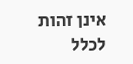אינן זהות לכלל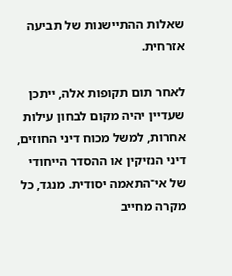שאלות ההתיישנות של תביעה אזרחית.

לאחר תום תקופות אלה, ייתכן שעדיין יהיה מקום לבחון עילות אחרות, למשל מכוח דיני החוזים, דיני הנזיקין או ההסדר הייחודי של אי־התאמה יסודית. מנגד, כל מקרה מחייב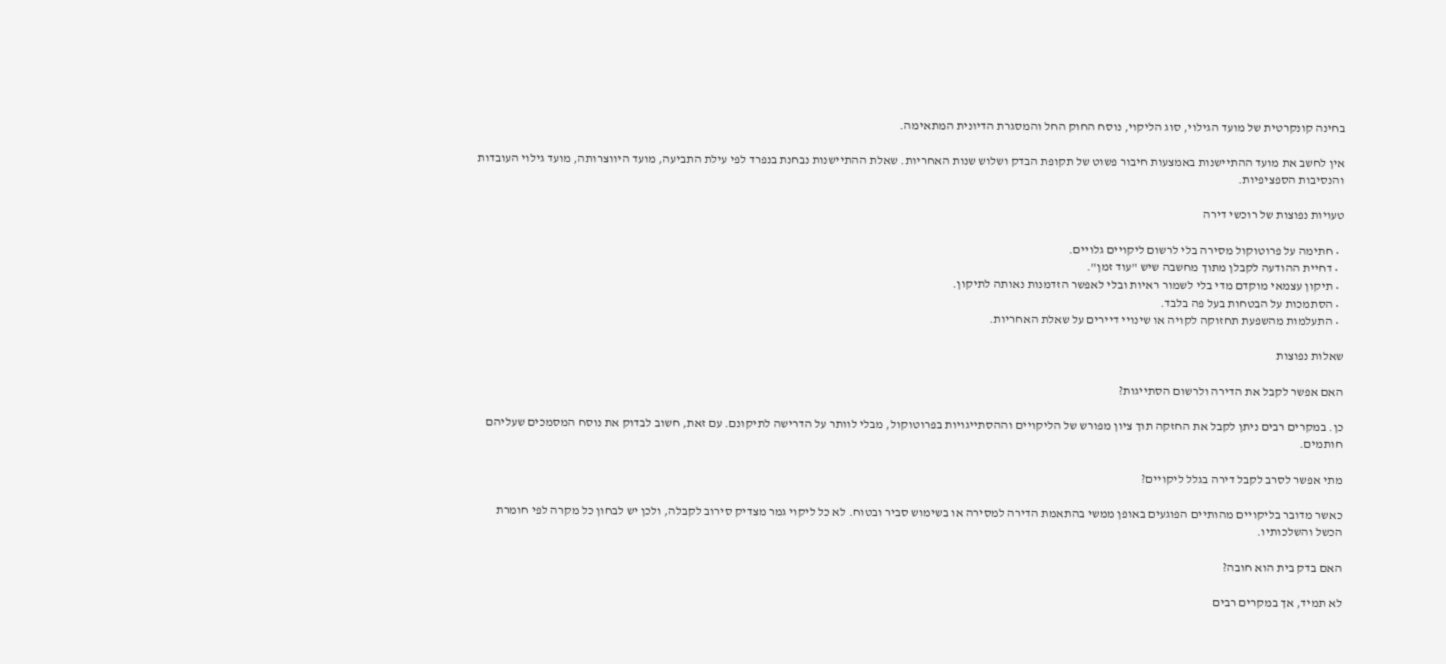בחינה קונקרטית של מועד הגילוי, סוג הליקוי, נוסח החוק החל והמסגרת הדיונית המתאימה.

אין לחשב את מועד ההתיישנות באמצעות חיבור פשוט של תקופת הבדק ושלוש שנות האחריות. שאלת ההתיישנות נבחנת בנפרד לפי עילת התביעה, מועד היווצרותה, מועד גילוי העובדות והנסיבות הספציפיות.

טעויות נפוצות של רוכשי דירה

  • חתימה על פרוטוקול מסירה בלי לרשום ליקויים גלויים.
  • דחיית ההודעה לקבלן מתוך מחשבה שיש "עוד זמן".
  • תיקון עצמאי מוקדם מדי בלי לשמור ראיות ובלי לאפשר הזדמנות נאותה לתיקון.
  • הסתמכות על הבטחות בעל פה בלבד.
  • התעלמות מהשפעת תחזוקה לקויה או שינויי דיירים על שאלת האחריות.

שאלות נפוצות

האם אפשר לקבל את הדירה ולרשום הסתייגות?

כן. במקרים רבים ניתן לקבל את החזקה תוך ציון מפורש של הליקויים וההסתייגויות בפרוטוקול, מבלי לוותר על הדרישה לתיקונם. עם זאת, חשוב לבדוק את נוסח המסמכים שעליהם חותמים.

מתי אפשר לסרב לקבל דירה בגלל ליקויים?

כאשר מדובר בליקויים מהותיים הפוגעים באופן ממשי בהתאמת הדירה למסירה או בשימוש סביר ובטוח. לא כל ליקוי גמר מצדיק סירוב לקבלה, ולכן יש לבחון כל מקרה לפי חומרת הכשל והשלכותיו.

האם בדק בית הוא חובה?

לא תמיד, אך במקרים רבים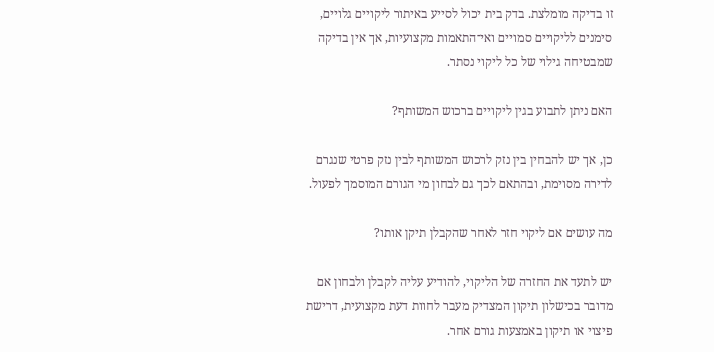זו בדיקה מומלצת. בדק בית יכול לסייע באיתור ליקויים גלויים, סימנים לליקויים סמויים ואי־התאמות מקצועיות, אך אין בדיקה שמבטיחה גילוי של כל ליקוי נסתר.

האם ניתן לתבוע בגין ליקויים ברכוש המשותף?

כן, אך יש להבחין בין נזק לרכוש המשותף לבין נזק פרטי שנגרם לדירה מסוימת, ובהתאם לכך גם לבחון מי הגורם המוסמך לפעול.

מה עושים אם ליקוי חזר לאחר שהקבלן תיקן אותו?

יש לתעד את החזרה של הליקוי, להודיע עליה לקבלן ולבחון אם מדובר בכישלון תיקון המצדיק מעבר לחוות דעת מקצועית, דרישת פיצוי או תיקון באמצעות גורם אחר.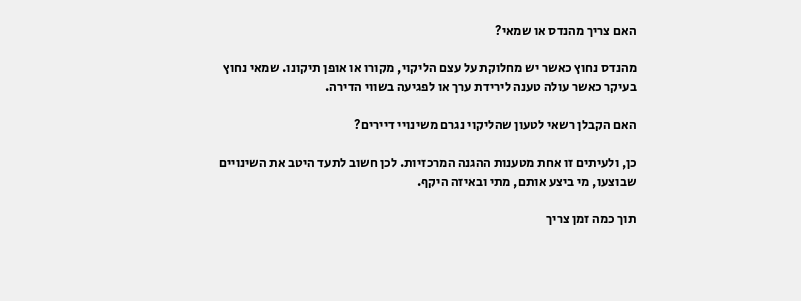האם צריך מהנדס או שמאי?

מהנדס נחוץ כאשר יש מחלוקת על עצם הליקוי, מקורו או אופן תיקונו. שמאי נחוץ בעיקר כאשר עולה טענה לירידת ערך או לפגיעה בשווי הדירה.

האם הקבלן רשאי לטעון שהליקוי נגרם משינויי דיירים?

כן, ולעיתים זו אחת מטענות ההגנה המרכזיות. לכן חשוב לתעד היטב את השינויים שבוצעו, מי ביצע אותם, מתי ובאיזה היקף.

תוך כמה זמן צריך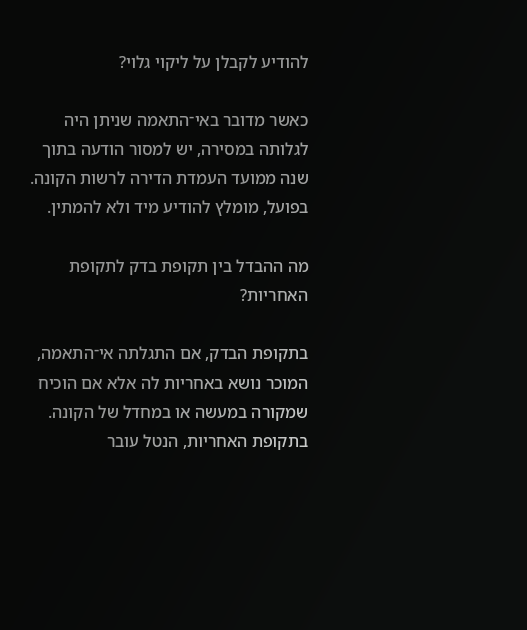להודיע לקבלן על ליקוי גלוי?

כאשר מדובר באי־התאמה שניתן היה לגלותה במסירה, יש למסור הודעה בתוך שנה ממועד העמדת הדירה לרשות הקונה. בפועל, מומלץ להודיע מיד ולא להמתין.

מה ההבדל בין תקופת בדק לתקופת האחריות?

בתקופת הבדק, אם התגלתה אי־התאמה, המוכר נושא באחריות לה אלא אם הוכיח שמקורה במעשה או במחדל של הקונה. בתקופת האחריות, הנטל עובר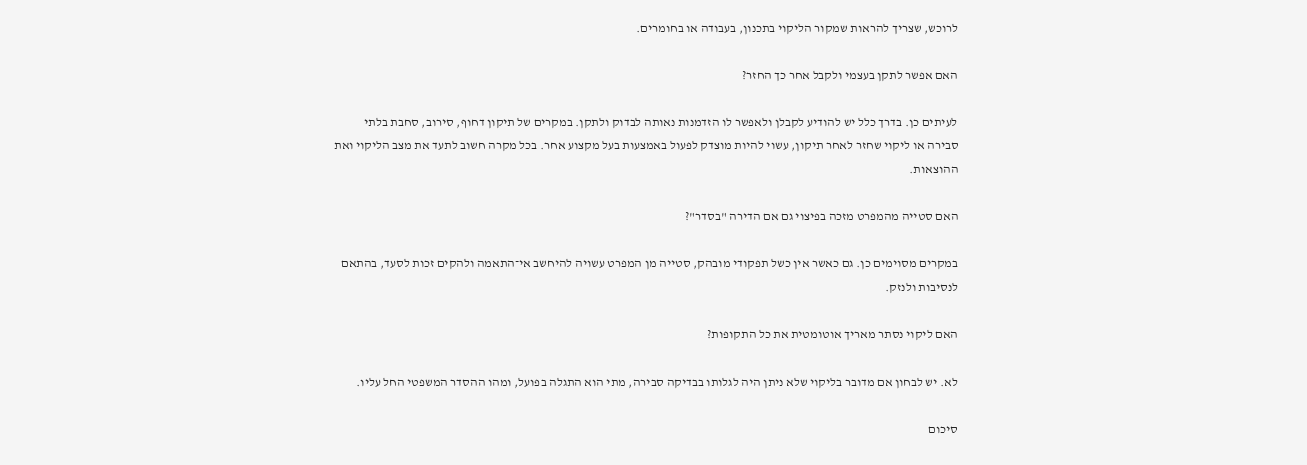לרוכש, שצריך להראות שמקור הליקוי בתכנון, בעבודה או בחומרים.

האם אפשר לתקן בעצמי ולקבל אחר כך החזר?

לעיתים כן. בדרך כלל יש להודיע לקבלן ולאפשר לו הזדמנות נאותה לבדוק ולתקן. במקרים של תיקון דחוף, סירוב, סחבת בלתי סבירה או ליקוי שחזר לאחר תיקון, עשוי להיות מוצדק לפעול באמצעות בעל מקצוע אחר. בכל מקרה חשוב לתעד את מצב הליקוי ואת ההוצאות.

האם סטייה מהמפרט מזכה בפיצוי גם אם הדירה "בסדר"?

במקרים מסוימים כן. גם כאשר אין כשל תפקודי מובהק, סטייה מן המפרט עשויה להיחשב אי־התאמה ולהקים זכות לסעד, בהתאם לנסיבות ולנזק.

האם ליקוי נסתר מאריך אוטומטית את כל התקופות?

לא. יש לבחון אם מדובר בליקוי שלא ניתן היה לגלותו בבדיקה סבירה, מתי הוא התגלה בפועל, ומהו ההסדר המשפטי החל עליו.

סיכום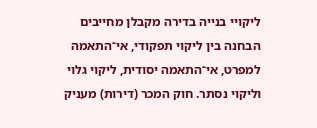ליקויי בנייה בדירה מקבלן מחייבים הבחנה בין ליקוי תפקודי, אי־התאמה למפרט, אי־התאמה יסודית, ליקוי גלוי וליקוי נסתר. חוק המכר (דירות) מעניק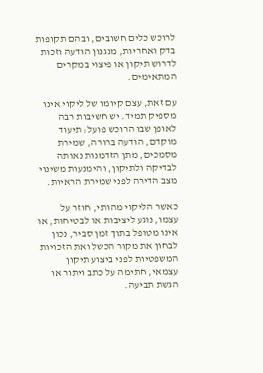לרוכש כלים חשובים, ובהם תקופות בדק ואחריות, מנגנון הודעה וזכות לדרוש תיקון או פיצוי במקרים המתאימים.

עם זאת, עצם קיומו של ליקוי אינו מספיק תמיד. יש חשיבות רבה לאופן שבו הרוכש פועל: תיעוד מוקדם, הודעה ברורה, שמירת מסמכים, מתן הזדמנות נאותה לבדיקה ולתיקון, והימנעות משינוי מצב הדירה לפני שמירת הראיות.

כאשר הליקוי מהותי, חוזר על עצמו, נוגע ליציבות או לבטיחות, או אינו מטופל בתוך זמן סביר, נכון לבחון את מקור הכשל ואת הזכויות המשפטיות לפני ביצוע תיקון עצמאי, חתימה על כתב ויתור או הגשת תביעה.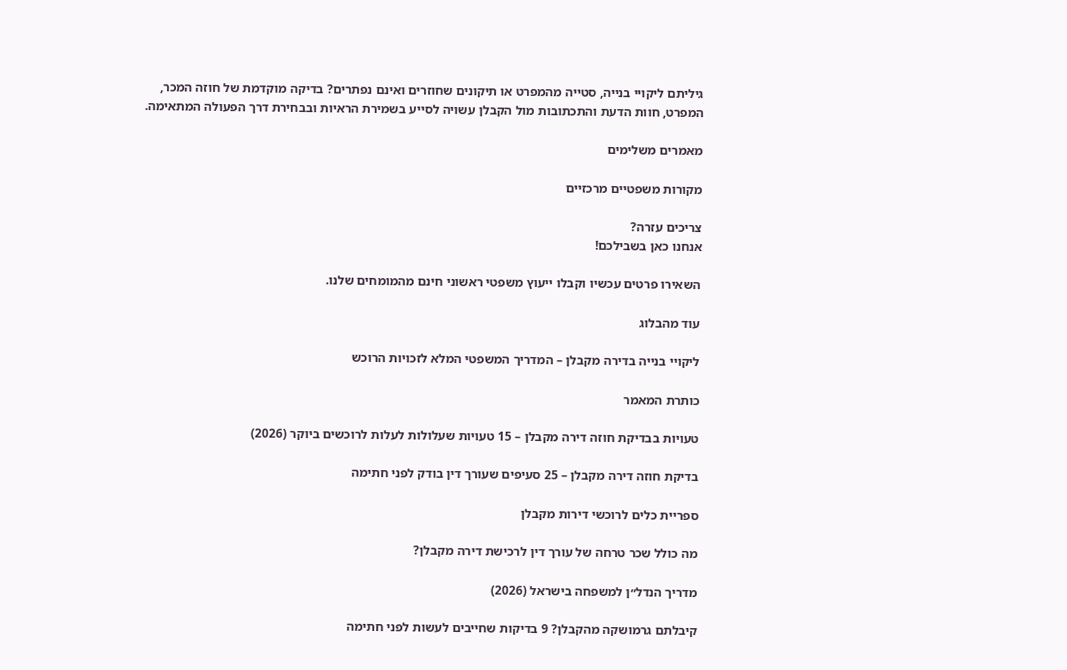גיליתם ליקויי בנייה, סטייה מהמפרט או תיקונים שחוזרים ואינם נפתרים? בדיקה מוקדמת של חוזה המכר, המפרט, חוות הדעת והתכתובות מול הקבלן עשויה לסייע בשמירת הראיות ובבחירת דרך הפעולה המתאימה.

מאמרים משלימים

מקורות משפטיים מרכזיים

צריכים עזרה?
אנחנו כאן בשבילכם!

השאירו פרטים עכשיו וקבלו ייעוץ משפטי ראשוני חינם מהמומחים שלנו.

עוד מהבלוג

ליקויי בנייה בדירה מקבלן – המדריך המשפטי המלא לזכויות הרוכש

כותרת המאמר

טעויות בבדיקת חוזה דירה מקבלן – 15 טעויות שעלולות לעלות לרוכשים ביוקר (2026)

בדיקת חוזה דירה מקבלן – 25 סעיפים שעורך דין בודק לפני חתימה

ספריית כלים לרוכשי דירות מקבלן

מה כולל שכר טרחה של עורך דין לרכישת דירה מקבלן?

מדריך הנדל״ן למשפחה בישראל (2026)

קיבלתם גרמושקה מהקבלן? 9 בדיקות שחייבים לעשות לפני חתימה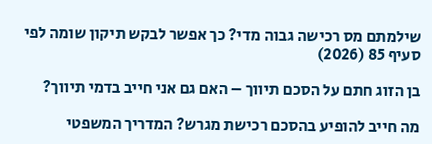שילמתם מס רכישה גבוה מדי? כך אפשר לבקש תיקון שומה לפי סעיף 85 (2026)

בן הזוג חתם על הסכם תיווך – האם גם אני חייב בדמי תיווך?

מה חייב להופיע בהסכם רכישת מגרש? המדריך המשפטי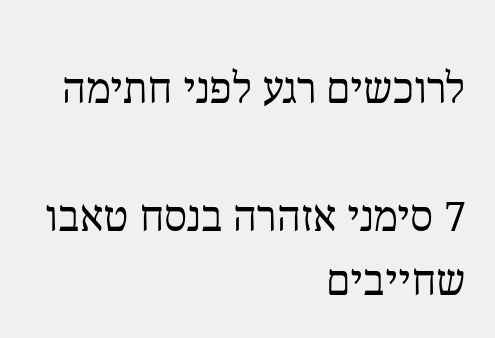לרוכשים רגע לפני חתימה

7 סימני אזהרה בנסח טאבו שחייבים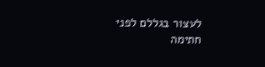לעצור בגללם לפני חתימה